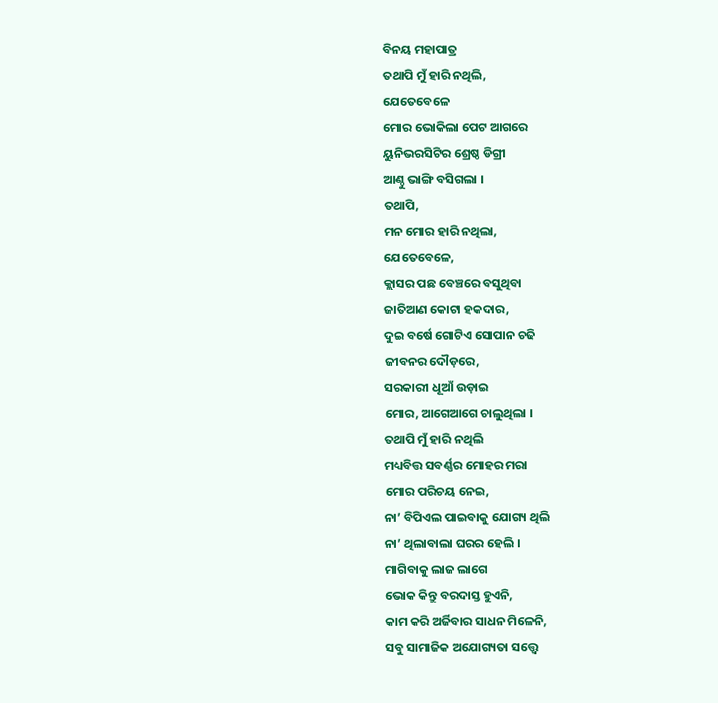ବିନୟ ମହାପାତ୍ର
ତଥାପି ମୁଁ ହାରି ନଥିଲି,
ଯେତେବେଳେ
ମୋର ଭୋକିଲା ପେଟ ଆଗରେ
ୟୁନିଭରସିଟିର ଶ୍ରେଷ୍ଠ ଡିଗ୍ରୀ
ଆଣ୍ଠୁ ଭାଙ୍ଗି ବସିଗଲା ।
ତଥାପି,
ମନ ମୋର ହାରି ନଥିଲା,
ଯେତେବେଳେ,
କ୍ଲାସର ପଛ ବେଞ୍ଚରେ ବସୁଥିବା
ଜାତିଆଣ କୋଟା ହକଦାର,
ଦୁଇ ବର୍ଷେ ଗୋଟିଏ ସୋପାନ ଚଢି
ଜୀବନର ଦୌଡ଼ରେ,
ସରକାରୀ ଧୂଆଁ ଉଡ଼ାଇ
ମୋର, ଆଗେଆଗେ ଚାଲୁଥିଲା ।
ତଥାପି ମୁଁ ହାରି ନଥିଲି
ମଧ୍ୟବିତ୍ତ ସବର୍ଣ୍ଣର ମୋହର ମରା
ମୋର ପରିଚୟ ନେଇ,
ନା’ ବିପିଏଲ ପାଇବାକୁ ଯୋଗ୍ୟ ଥିଲି
ନା’ ଥିଲାବାଲା ଘରର ହେଲି ।
ମାଗିବାକୁ ଲାଜ ଲାଗେ
ଭୋକ କିନ୍ତୁ ବରଦାସ୍ତ ହୁଏନି,
କାମ କରି ଅର୍ଜିବାର ସାଧନ ମିଳେନି,
ସବୁ ସାମାଜିକ ଅଯୋଗ୍ୟତା ସତ୍ତ୍ୱେ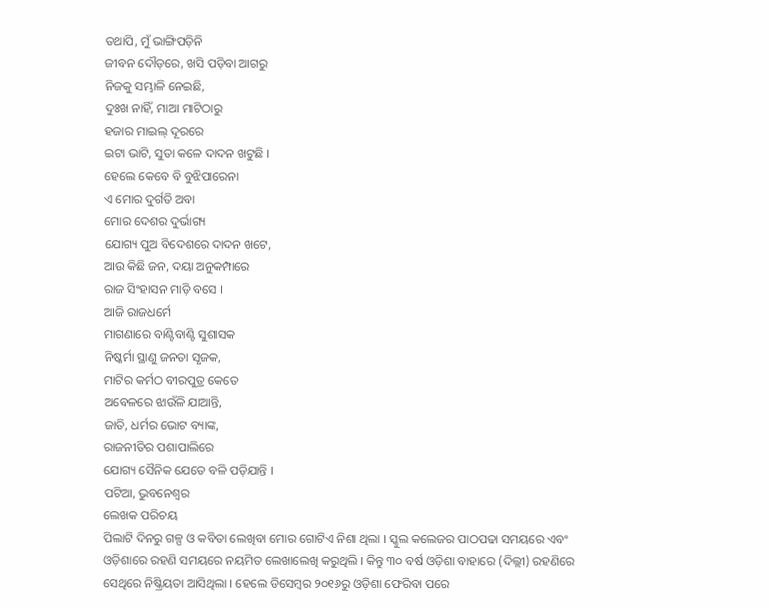ତଥାପି, ମୁଁ ଭାଙ୍ଗିପଡ଼ିନି
ଜୀବନ ଦୌଡ଼ରେ, ଖସି ପଡ଼ିବା ଆଗରୁ
ନିଜକୁ ସମ୍ଭାଳି ନେଇଛି,
ଦୁଃଖ ନାହିଁ, ମାଆ ମାଟିଠାରୁ
ହଜାର ମାଇଲ୍ ଦୂରରେ
ଇଟା ଭାଟି, ସୁତା କଳେ ଦାଦନ ଖଟୁଛି ।
ହେଲେ କେବେ ବି ବୁଝିପାରେନା
ଏ ମୋର ଦୁର୍ଗତି ଅବା
ମୋର ଦେଶର ଦୁର୍ଭାଗ୍ୟ
ଯୋଗ୍ୟ ପୁଅ ବିଦେଶରେ ଦାଦନ ଖଟେ,
ଆଉ କିଛି ଜନ, ଦୟା ଅନୁକମ୍ପାରେ
ରାଜ ସିଂହାସନ ମାଡ଼ି ବସେ ।
ଆଜି ରାଜଧର୍ମେ
ମାଗଣାରେ ବାଣ୍ଟିବାଣ୍ଟି ସୁଶାସକ
ନିଷ୍କର୍ମା ସ୍ଥାଣୁ ଜନତା ସୃଜକ,
ମାଟିର କର୍ମଠ ବୀରପୁତ୍ର କେତେ
ଅବେଳରେ ଝାଉଁଳି ଯାଆନ୍ତି,
ଜାତି, ଧର୍ମର ଭୋଟ ବ୍ୟାଙ୍କ,
ରାଜନୀତିର ପଶାପାଲିରେ
ଯୋଗ୍ୟ ସୈନିକ ଯେତେ ବଳି ପଡ଼ିଯାନ୍ତି ।
ପଟିଆ, ଭୁବନେଶ୍ୱର
ଲେଖକ ପରିଚୟ
ପିଲାଟି ଦିନରୁ ଗଳ୍ପ ଓ କବିତା ଲେଖିବା ମୋର ଗୋଟିଏ ନିଶା ଥିଲା । ସ୍କୁଲ କଲେଜର ପାଠପଢା ସମୟରେ ଏବଂ ଓଡ଼ିଶାରେ ରହଣି ସମୟରେ ନୟମିତ ଲେଖାଲେଖି କରୁଥିଲି । କିନ୍ତୁ ୩୦ ବର୍ଷ ଓଡ଼ିଶା ବାହାରେ (ଦିଲ୍ଲୀ) ରହଣିରେ ସେଥିରେ ନିଷ୍କ୍ରିୟତା ଆସିଥିଲା । ହେଲେ ଡିସେମ୍ବର ୨୦୧୬ରୁ ଓଡ଼ିଶା ଫେରିବା ପରେ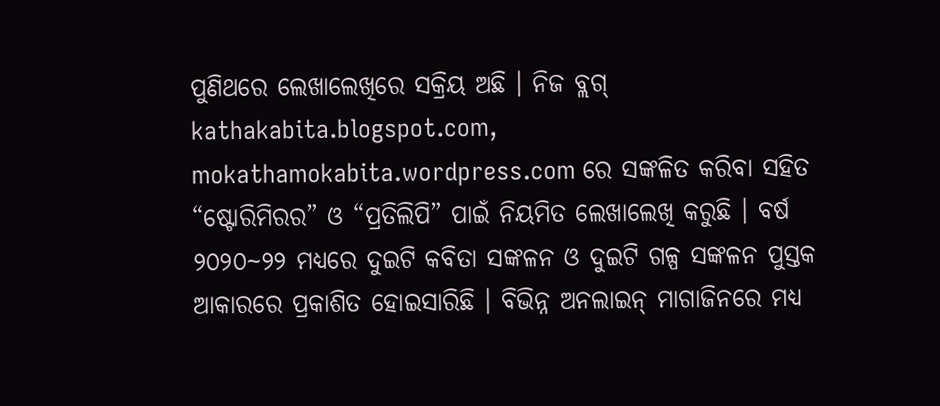ପୁଣିଥରେ ଲେଖାଲେଖିରେ ସକ୍ରିୟ ଅଛି । ନିଜ ବ୍ଲଗ୍ kathakabita.blogspot.com, mokathamokabita.wordpress.com ରେ ସଙ୍କଳିତ କରିବା ସହିତ “ଷ୍ଟୋରିମିରର” ଓ “ପ୍ରତିଲିପି” ପାଇଁ ନିୟମିତ ଲେଖାଲେଖି କରୁଛି । ବର୍ଷ ୨୦୨୦~୨୨ ମଧ୍ୟରେ ଦୁଇଟି କବିତା ସଙ୍କଳନ ଓ ଦୁଇଟି ଗଳ୍ପ ସଙ୍କଳନ ପୁସ୍ତକ ଆକାରରେ ପ୍ରକାଶିତ ହୋଇସାରିଛି । ବିଭିନ୍ନ ଅନଲାଇନ୍ ମାଗାଜିନରେ ମଧ୍ୟ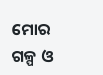ମୋର ଗଳ୍ପ ଓ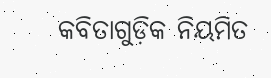କବିତାଗୁଡ଼ିକ ନିୟମିତ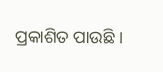ପ୍ରକାଶିତ ପାଉଛି ।